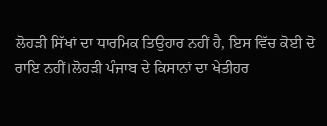ਲੋਹੜੀ ਸਿੱਖਾਂ ਦਾ ਧਾਰਮਿਕ ਤਿਉਹਾਰ ਨਹੀਂ ਹੈ, ਇਸ ਵਿੱਚ ਕੋਈ ਦੋ
ਰਾਇ ਨਹੀਂ।ਲੋਹੜੀ ਪੰਜਾਬ ਦੇ ਕਿਸਾਨਾਂ ਦਾ ਖੇਤੀਹਰ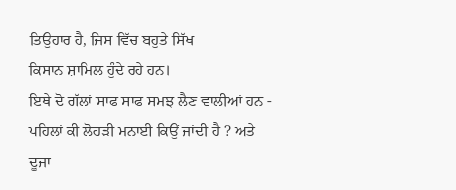ਤਿਉਹਾਰ ਹੈ, ਜਿਸ ਵਿੱਚ ਬਹੁਤੇ ਸਿੱਖ
ਕਿਸਾਨ ਸ਼ਾਮਿਲ ਹੁੰਦੇ ਰਹੇ ਹਨ।
ਇਥੇ ਦੋ ਗੱਲਾਂ ਸਾਫ ਸਾਫ ਸਮਝ ਲੈਣ ਵਾਲੀਆਂ ਹਨ -
ਪਹਿਲਾਂ ਕੀ ਲੋਹੜੀ ਮਨਾਈ ਕਿਉਂ ਜਾਂਦੀ ਹੈ ? ਅਤੇ
ਦੂਜਾ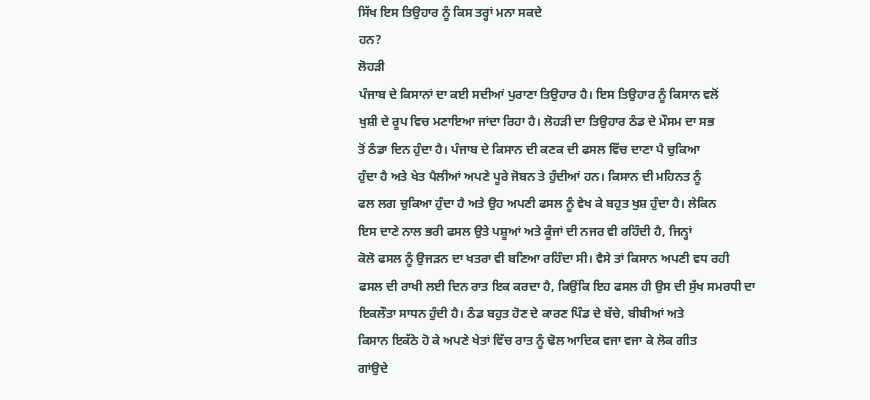ਸਿੱਖ ਇਸ ਤਿਉਹਾਰ ਨੂੰ ਕਿਸ ਤਰ੍ਹਾਂ ਮਨਾ ਸਕਦੇ
ਹਨ?
ਲੋਹੜੀ
ਪੰਜਾਬ ਦੇ ਕਿਸਾਨਾਂ ਦਾ ਕਈ ਸਦੀਆਂ ਪੁਰਾਣਾ ਤਿਉਹਾਰ ਹੈ। ਇਸ ਤਿਉਹਾਰ ਨੂੰ ਕਿਸਾਨ ਵਲੋਂ
ਖੁਸ਼ੀ ਦੇ ਰੂਪ ਵਿਚ ਮਣਾਇਆ ਜਾਂਦਾ ਰਿਹਾ ਹੈ। ਲੋਹੜੀ ਦਾ ਤਿਉਹਾਰ ਠੰਡ ਦੇ ਮੌਸਮ ਦਾ ਸਭ
ਤੋਂ ਠੰਡਾ ਦਿਨ ਹੁੰਦਾ ਹੈ। ਪੰਜਾਬ ਦੇ ਕਿਸਾਨ ਦੀ ਕਣਕ ਦੀ ਫਸਲ ਵਿੱਚ ਦਾਣਾ ਪੈ ਚੁਕਿਆ
ਹੁੰਦਾ ਹੈ ਅਤੇ ਖੇਤ ਪੈਲੀਆਂ ਅਪਣੇ ਪੂਰੇ ਜੋਬਨ ਤੇ ਹੁੰਦੀਆਂ ਹਨ। ਕਿਸਾਨ ਦੀ ਮਹਿਨਤ ਨੂੰ
ਫਲ ਲਗ ਚੁਕਿਆ ਹੁੰਦਾ ਹੈ ਅਤੇ ਉਹ ਅਪਣੀ ਫਸਲ ਨੂੰ ਵੇਖ ਕੇ ਬਹੁਤ ਖੁਸ਼ ਹੁੰਦਾ ਹੈ। ਲੇਕਿਨ
ਇਸ ਦਾਣੇ ਨਾਲ ਭਰੀ ਫਸਲ ਉਤੇ ਪਸ਼ੂਆਂ ਅਤੇ ਕੂੰਜਾਂ ਦੀ ਨਜਰ ਵੀ ਰਹਿੰਦੀ ਹੈ, ਜਿਨ੍ਹਾਂ
ਕੋਲੋ ਫਸਲ ਨੂੰ ਉਜੜਨ ਦਾ ਖਤਰਾ ਵੀ ਬਣਿਆ ਰਹਿੰਦਾ ਸੀ। ਵੈਸੇ ਤਾਂ ਕਿਸਾਨ ਅਪਣੀ ਵਧ ਰਹੀ
ਫਸਲ ਦੀ ਰਾਖੀ ਲਈ ਦਿਨ ਰਾਤ ਇਕ ਕਰਦਾ ਹੈ, ਕਿਉਂਕਿ ਇਹ ਫਸਲ ਹੀ ਉਸ ਦੀ ਸੁੱਖ ਸਮਰਧੀ ਦਾ
ਇਕਲੌਤਾ ਸਾਧਨ ਹੁੰਦੀ ਹੈ। ਠੰਡ ਬਹੁਤ ਹੋਣ ਦੇ ਕਾਰਣ ਪਿੰਡ ਦੇ ਬੱਚੇ, ਬੀਬੀਆਂ ਅਤੇ
ਕਿਸਾਨ ਇਕੱਠੇ ਹੋ ਕੇ ਅਪਣੇ ਖੇਤਾਂ ਵਿੱਚ ਰਾਤ ਨੂੰ ਢੋਲ ਆਦਿਕ ਵਜਾ ਵਜਾ ਕੇ ਲੋਕ ਗੀਤ
ਗਾਂਉਦੇ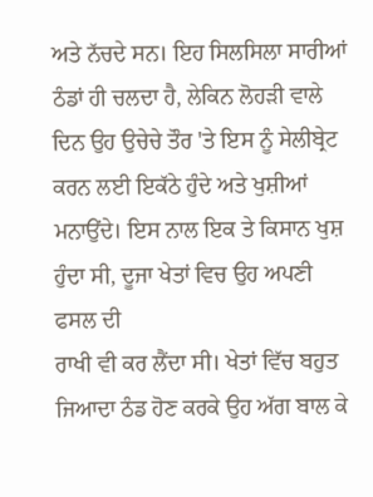ਅਤੇ ਨੱਚਦੇ ਸਨ। ਇਹ ਸਿਲਸਿਲਾ ਸਾਰੀਆਂ ਠੰਡਾਂ ਹੀ ਚਲਦਾ ਹੈ, ਲੇਕਿਨ ਲੋਹੜੀ ਵਾਲੇ
ਦਿਨ ਉਹ ਉਚੇਚੇ ਤੌਰ 'ਤੇ ਇਸ ਨੂੰ ਸੇਲੀਬ੍ਰੇਟ ਕਰਨ ਲਈ ਇਕੱਠੇ ਹੁੰਦੇ ਅਤੇ ਖੁਸ਼ੀਆਂ
ਮਨਾਉਂਦੇ। ਇਸ ਨਾਲ ਇਕ ਤੇ ਕਿਸਾਨ ਖੁਸ਼ ਹੁੰਦਾ ਸੀ, ਦੂਜਾ ਖੇਤਾਂ ਵਿਚ ਉਹ ਅਪਣੀ ਫਸਲ ਦੀ
ਰਾਖੀ ਵੀ ਕਰ ਲੈਂਦਾ ਸੀ। ਖੇਤਾਂ ਵਿੱਚ ਬਹੁਤ ਜਿਆਦਾ ਠੰਡ ਹੋਣ ਕਰਕੇ ਉਹ ਅੱਗ ਬਾਲ ਕੇ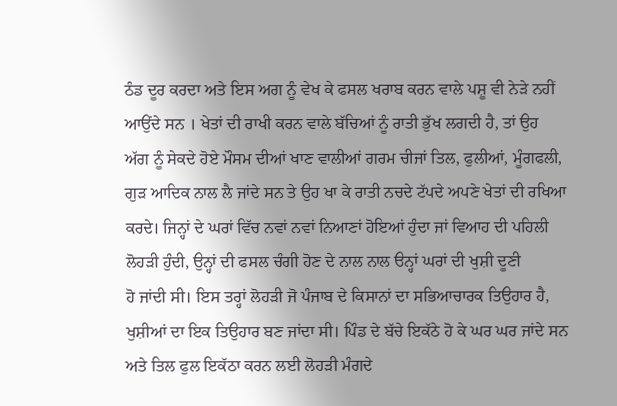ਠੰਡ ਦੂਰ ਕਰਦਾ ਅਤੇ ਇਸ ਅਗ ਨੂੰ ਵੇਖ ਕੇ ਫਸਲ ਖਰਾਬ ਕਰਨ ਵਾਲੇ ਪਸ਼ੂ ਵੀ ਨੇੜੇ ਨਹੀਂ
ਆਉਂਦੇ ਸਨ । ਖੇਤਾਂ ਦੀ ਰਾਖੀ ਕਰਨ ਵਾਲੇ ਬੱਚਿਆਂ ਨੂੰ ਰਾਤੀ ਭੁੱਖ ਲਗਦੀ ਹੈ, ਤਾਂ ਉਹ
ਅੱਗ ਨੂੰ ਸੇਕਦੇ ਹੋਏ ਮੌਸਮ ਦੀਆਂ ਖਾਣ ਵਾਲੀਆਂ ਗਰਮ ਚੀਜਾਂ ਤਿਲ, ਫੁਲੀਆਂ, ਮੂੰਗਫਲੀ,
ਗੁੜ ਆਦਿਕ ਨਾਲ ਲੈ ਜਾਂਦੇ ਸਨ ਤੇ ਉਹ ਖਾ ਕੇ ਰਾਤੀ ਨਚਦੇ ਟੱਪਦੇ ਅਪਣੇ ਖੇਤਾਂ ਦੀ ਰਖਿਆ
ਕਰਦੇ। ਜਿਨ੍ਹਾਂ ਦੇ ਘਰਾਂ ਵਿੱਚ ਨਵਾਂ ਨਵਾਂ ਨਿਆਣਾਂ ਹੋਇਆਂ ਹੁੰਦਾ ਜਾਂ ਵਿਆਹ ਦੀ ਪਹਿਲੀ
ਲੋਹੜੀ ਹੁੰਦੀ, ਉਨ੍ਹਾਂ ਦੀ ਫਸਲ ਚੰਗੀ ਹੋਣ ਦੇ ਨਾਲ ਨਾਲ ੳਨ੍ਹਾਂ ਘਰਾਂ ਦੀ ਖੁਸ਼ੀ ਦੂਣੀ
ਹੋ ਜਾਂਦੀ ਸੀ। ਇਸ ਤਰ੍ਹਾਂ ਲੋਹੜੀ ਜੋ ਪੰਜਾਬ ਦੇ ਕਿਸਾਨਾਂ ਦਾ ਸਭਿਆਚਾਰਕ ਤਿਉਹਾਰ ਹੈ,
ਖੁਸ਼ੀਆਂ ਦਾ ਇਕ ਤਿਉਹਾਰ ਬਣ ਜਾਂਦਾ ਸੀ। ਪਿੰਡ ਦੇ ਬੱਚੇ ਇਕੱਠੇ ਹੋ ਕੇ ਘਰ ਘਰ ਜਾਂਦੇ ਸਨ
ਅਤੇ ਤਿਲ ਫੁਲ ਇਕੱਠਾ ਕਰਨ ਲਈ ਲੋਹੜੀ ਮੰਗਦੇ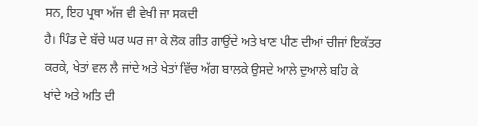ਸਨ, ਇਹ ਪ੍ਰਥਾ ਅੱਜ ਵੀ ਵੇਖੀ ਜਾ ਸਕਦੀ
ਹੈ। ਪਿੰਡ ਦੇ ਬੱਚੇ ਘਰ ਘਰ ਜਾ ਕੇ ਲੋਕ ਗੀਤ ਗਾਉਂਦੇ ਅਤੇ ਖਾਣ ਪੀਣ ਦੀਆਂ ਚੀਜਾਂ ਇਕੱਤਰ
ਕਰਕੇ, ਖੇਤਾਂ ਵਲ ਲੈ ਜਾਂਦੇ ਅਤੇ ਖੇਤਾਂ ਵਿੱਚ ਅੱਗ ਬਾਲਕੇ ਉਸਦੇ ਆਲੇ ਦੁਆਲੇ ਬਹਿ ਕੇ
ਖਾਂਦੇ ਅਤੇ ਅਤਿ ਦੀ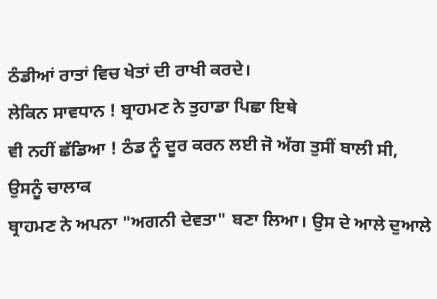ਠੰਡੀਆਂ ਰਾਤਾਂ ਵਿਚ ਖੇਤਾਂ ਦੀ ਰਾਖੀ ਕਰਦੇ।
ਲੇਕਿਨ ਸਾਵਧਾਨ ! ਬ੍ਰਾਹਮਣ ਨੇ ਤੁਹਾਡਾ ਪਿਛਾ ਇਥੇ
ਵੀ ਨਹੀਂ ਛੱਡਿਆ ! ਠੰਡ ਨੂੰ ਦੂਰ ਕਰਨ ਲਈ ਜੋ ਅੱਗ ਤੁਸੀਂ ਬਾਲੀ ਸੀ, ਉਸਨੂੰ ਚਾਲਾਕ
ਬ੍ਰਾਹਮਣ ਨੇ ਅਪਨਾ "ਅਗਨੀ ਦੇਵਤਾ" ਬਣਾ ਲਿਆ। ਉਸ ਦੇ ਆਲੇ ਦੁਆਲੇ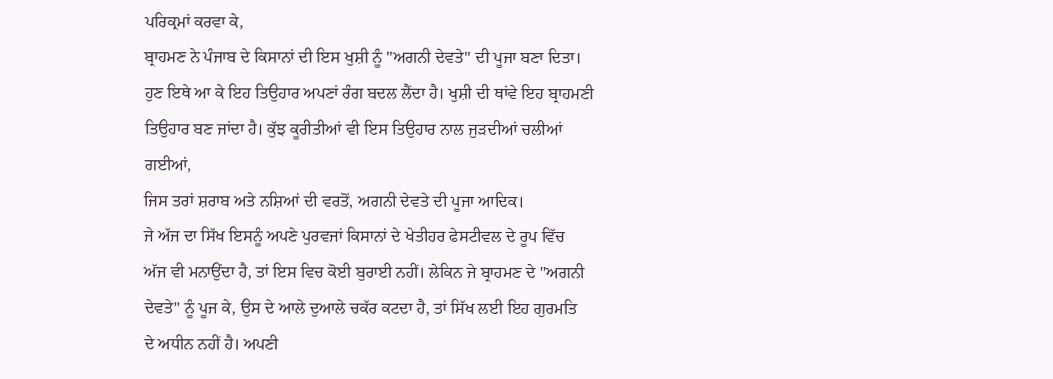ਪਰਿਕ੍ਰਮਾਂ ਕਰਵਾ ਕੇ,
ਬ੍ਰਾਹਮਣ ਨੇ ਪੰਜਾਬ ਦੇ ਕਿਸਾਨਾਂ ਦੀ ਇਸ ਖੁਸ਼ੀ ਨੂੰ "ਅਗਨੀ ਦੇਵਤੇ" ਦੀ ਪੂਜਾ ਬਣਾ ਦਿਤਾ।
ਹੁਣ ਇਥੇ ਆ ਕੇ ਇਹ ਤਿਉਹਾਰ ਅਪਣਾਂ ਰੰਗ ਬਦਲ ਲੈਂਦਾ ਹੈ। ਖੁਸ਼ੀ ਦੀ ਥਾਂਵੇ ਇਹ ਬ੍ਰਾਹਮਣੀ
ਤਿਉਹਾਰ ਬਣ ਜਾਂਦਾ ਹੈ। ਕੁੱਝ ਕੂਰੀਤੀਆਂ ਵੀ ਇਸ ਤਿਉਹਾਰ ਨਾਲ ਜੁੜਦੀਆਂ ਚਲੀਆਂ ਗਈਆਂ,
ਜਿਸ ਤਰਾਂ ਸ਼ਰਾਬ ਅਤੇ ਨਸ਼ਿਆਂ ਦੀ ਵਰਤੋਂ, ਅਗਨੀ ਦੇਵਤੇ ਦੀ ਪੂਜਾ ਆਦਿਕ।
ਜੇ ਅੱਜ ਦਾ ਸਿੱਖ ਇਸਨੂੰ ਅਪਣੇ ਪੁਰਵਜਾਂ ਕਿਸਾਨਾਂ ਦੇ ਖੇਤੀਹਰ ਫੇਸਟੀਵਲ ਦੇ ਰੂਪ ਵਿੱਚ
ਅੱਜ ਵੀ ਮਨਾਉਂਦਾ ਹੈ, ਤਾਂ ਇਸ ਵਿਚ ਕੋਈ ਬੁਰਾਈ ਨਹੀਂ। ਲੇਕਿਨ ਜੇ ਬ੍ਰਾਹਮਣ ਦੇ "ਅਗਨੀ
ਦੇਵਤੇ" ਨੂੰ ਪੂਜ ਕੇ, ਉਸ ਦੇ ਆਲੇ ਦੁਆਲੇ ਚਕੱਰ ਕਟਦਾ ਹੈ, ਤਾਂ ਸਿੱਖ ਲਈ ਇਹ ਗੁਰਮਤਿ
ਦੇ ਅਧੀਨ ਨਹੀਂ ਹੈ। ਅਪਣੀ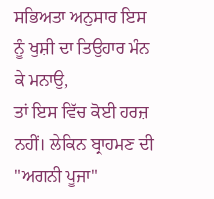ਸਭਿਅਤਾ ਅਨੁਸਾਰ ਇਸ ਨੂੰ ਖੁਸ਼ੀ ਦਾ ਤਿਉਹਾਰ ਮੰਨ ਕੇ ਮਨਾਉ,
ਤਾਂ ਇਸ ਵਿੱਚ ਕੋਈ ਹਰਜ਼ ਨਹੀਂ। ਲੇਕਿਨ ਬ੍ਰਾਹਮਣ ਦੀ "ਅਗਨੀ ਪੂਜਾ"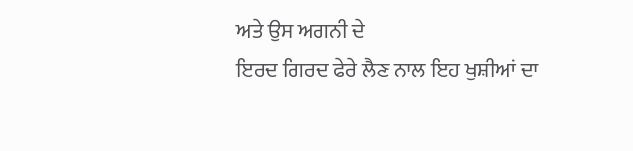ਅਤੇ ਉਸ ਅਗਨੀ ਦੇ
ਇਰਦ ਗਿਰਦ ਫੇਰੇ ਲੈਣ ਨਾਲ ਇਹ ਖੁਸ਼ੀਆਂ ਦਾ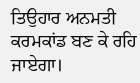ਤਿਉਹਾਰ ਅਨਮਤੀ ਕਰਮਕਾਂਡ ਬਣ ਕੇ ਰਹਿ ਜਾਏਗਾ।